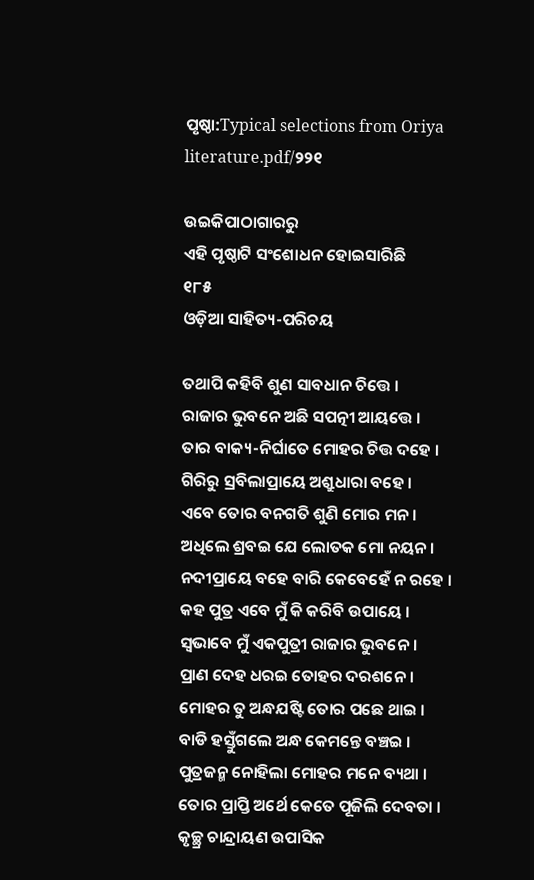ପୃଷ୍ଠା:Typical selections from Oriya literature.pdf/୨୨୧

ଉଇକିପାଠାଗାର‌ରୁ
ଏହି ପୃଷ୍ଠାଟି ସଂଶୋଧନ ହୋଇସାରିଛି
୧୮୫
ଓଡ଼ିଆ ସାହିତ୍ୟ-ପରିଚୟ

ତ‌ଥାପି କ‌ହିବି ଶୁଣ ସାବଧାନ ଚିତ୍ତେ ।
ରାଜାର ଭୁବନେ ଅଛି ସପତ୍ନୀ ଆୟତ୍ତେ ।
ତାର ବାକ୍ୟ-ନିର୍ଘାତେ ମୋହର ଚିତ୍ତ ଦ‌ହେ ।
ଗିରିରୁ ସ୍ରବିଲାପ୍ରାୟେ ଅଶ୍ରୁଧାରା ବ‌ହେ ।
ଏବେ ତୋର ବନ‌ଗ‌ତି ଶୁଣି ମୋର ମନ ।
ଅଧିଲେ ଶ୍ରବଇ ଯେ ଲୋତକ ମୋ ନୟନ ।
ନ‌ଦୀପ୍ରାୟେ ବ‌ହେ ବାରି କେବେହେଁ ନ ରହେ ।
କ‌ହ ପୁତ୍ର ଏବେ ମୁଁ କି କରିବି ଉପାୟେ ।
ସ୍ୱଭାବେ ମୁଁ ଏକପୁତ୍ରୀ ରାଜାର ଭୁବନେ ।
ପ୍ରାଣ ଦେହ ଧରଇ ତୋହର ଦରଶନେ ।
ମୋହର ତୁ ଅନ୍ଧ‌ଯଷ୍ଟି ତୋର ପଛେ ଥାଇ ।
ବାଡି ହସ୍ତୁଁଗଲେ ଅନ୍ଧ କେମନ୍ତେ ବଞ୍ଚଇ ।
ପୁତ୍ରଜନ୍ମ ନୋହିଲା ମୋହର ମନେ ବ୍ୟଥା ।
ତୋର ପ୍ରାପ୍ତି ଅର୍ଥେ କେତେ ପୂଜିଲି ଦେବତା ।
କୃଚ୍ଛ୍ର ଚାନ୍ଦ୍ରାୟଣ ଉପାସିକ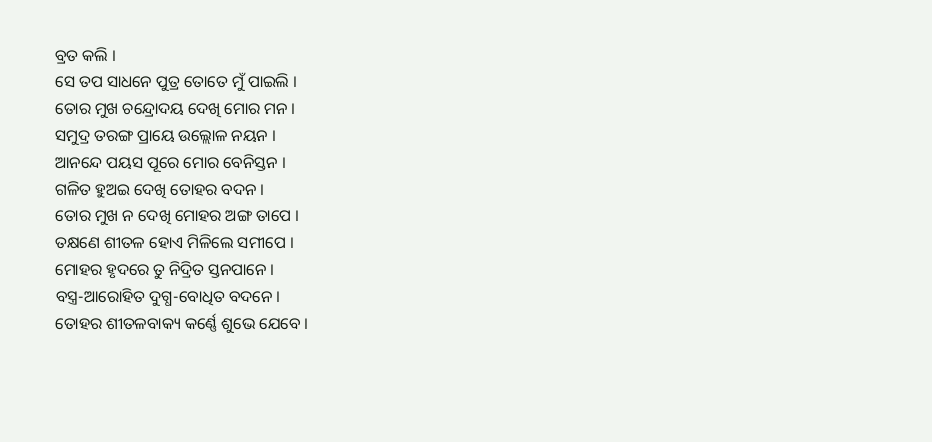ବ୍ରତ କଲି ।
ସେ ତପ ସାଧନେ ପୁତ୍ର ତୋତେ ମୁଁ ପାଇଲି ।
ତୋର ମୁଖ ଚନ୍ଦ୍ରୋଦ‌ୟ ଦେଖି ମୋର ମନ ।
ସମୁଦ୍ର ତରଙ୍ଗ ପ୍ରାୟେ ଉଲ୍ଲୋଳ ନୟନ ।
ଆନନ୍ଦେ ପୟସ ପୂରେ ମୋର ବେନିସ୍ତନ ।
ଗଳିତ ହୁଅଇ ଦେଖି ତୋହର ବଦନ ।
ତୋର ମୁଖ ନ ଦେଖି ମୋହର ଅଙ୍ଗ ତାପେ ।
ତକ୍ଷଣେ ଶୀତଳ ହୋଏ ମିଳିଲେ ସମୀପେ ।
ମୋହର ହୃଦରେ ତୁ ନିଦ୍ରିତ ସ୍ତନପାନେ ।
ବସ୍ତ୍ର-ଆରୋହିତ ଦୁଗ୍ଧ-ବୋଧିତ ବଦନେ ।
ତୋହର ଶୀତଳବାକ୍ୟ କର୍ଣ୍ଣେ ଶୁଭେ ଯେବେ ।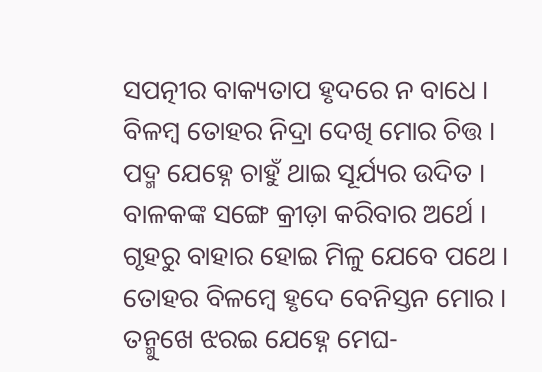ସପତ୍ନୀର ବାକ୍ୟତାପ ହୃଦରେ ନ ବାଧେ ।
ବିଳମ୍ବ ତୋହର ନିଦ୍ରା ଦେଖି ମୋର ଚିତ୍ତ ।
ପଦ୍ମ ଯେହ୍ନେ ଚାହୁଁ ଥାଇ ସୂର୍ଯ୍ୟର ଉଦିତ ।
ବାଳକଙ୍କ ସଙ୍ଗେ କ୍ରୀଡ଼ା କରିବାର ଅର୍ଥେ ।
ଗୃହରୁ ବାହାର ହୋଇ ମିଳୁ ଯେବେ ପଥେ ।
ତୋହର ବିଳମ୍ବେ ହୃଦେ ବେନିସ୍ତନ ମୋର ।
ତନ୍ମୁଖେ ଝରଇ ଯେହ୍ନେ ମେଘ-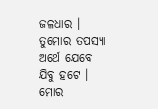ଜଳଧାର ।
ତୁମୋର ତପସ୍ୟା ଅର୍ଥେ ଯେବେ ଯିବୁ ହଟେ ।
ମୋର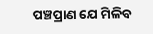ପଞ୍ଚପ୍ରାଣ ଯେ ମିଳିବ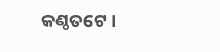କଣ୍ଠତଟେ ।